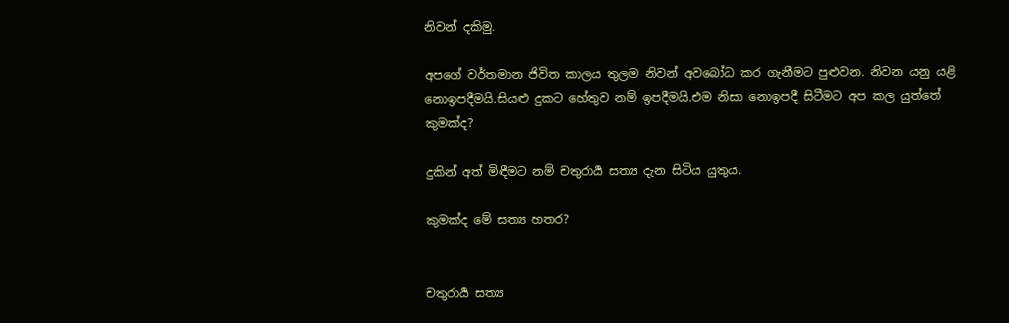නිවන් දකිමු.

අපගේ වර්තමාන ජිවිත කාලය තුලම නිවන් අවබෝධ කර ගැනීමට පුළුවන. නිවන යනු යළි නොඉපදීමයි.සියළු දුකට හේතුව නම් ඉපදීමයි.එම නිසා නොඉපදී සිටීමට අප කල යුත්තේ කුමක්ද?

දුකින් අත් මිඳීමට නම් චතුරාර්‍ය සත්‍ය දැන සිටිය යුතුය.

කුමක්ද මේ සත්‍ය හතර?


චතුරාර්‍ය සත්‍ය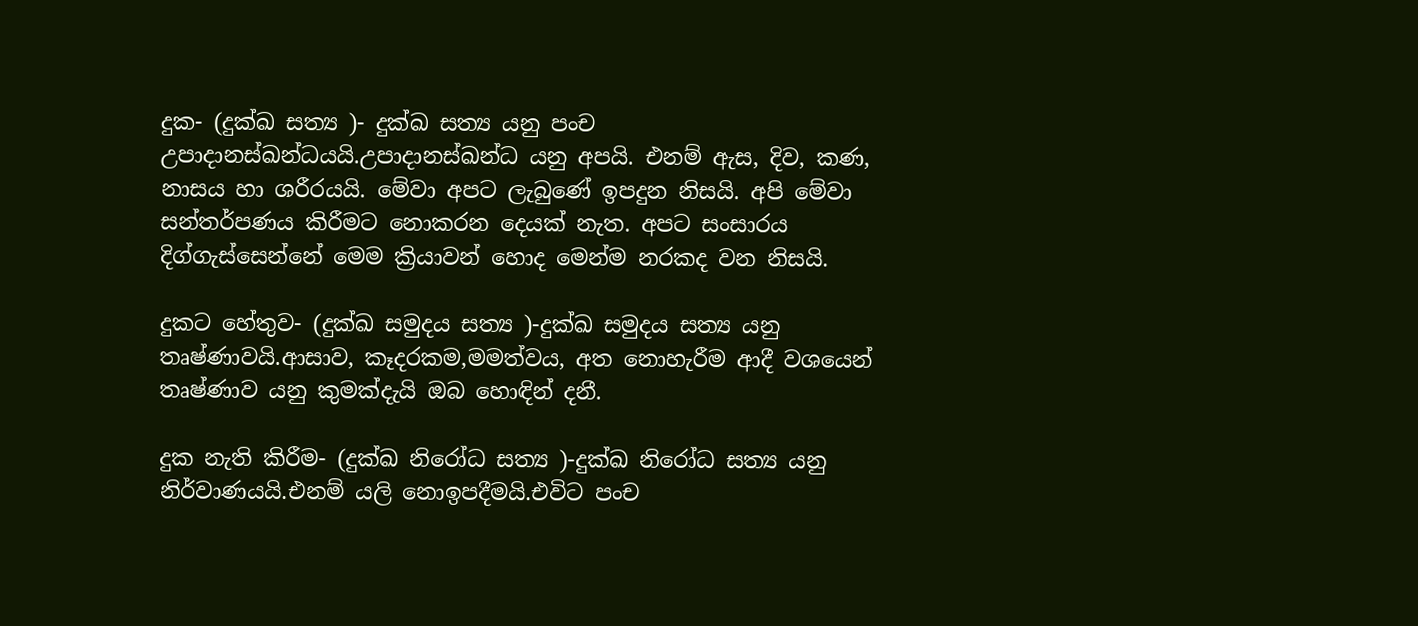දුක- (දුක්ඛ සත්‍ය )- දුක්ඛ සත්‍ය යනු පංච උපාදානස්ඛන්ධයයි.උපාදානස්ඛන්ධ යනු අපයි. එනම් ඇස, දිව, කණ, නාසය හා ශරීරයයි. මේවා අපට ලැබුණේ ඉපදුන නිසයි. අපි මේවා සන්තර්පණය කිරීමට නොකරන දෙයක් නැත. අපට සංසාරය දිග්ගැස්සෙන්නේ මෙම ක්‍රියාවන් හොද මෙන්ම නරකද වන නිසයි.

දුකට හේතුව- (දුක්ඛ සමුදය සත්‍ය )-දුක්ඛ සමුදය සත්‍ය යනු තෘෂ්ණාවයි.ආසාව, කෑදරකම,මමත්වය, අත නොහැරීම ආදී වශයෙන් තෘෂ්ණාව යනු කුමක්දැයි ඔබ හොඳින් දනී.

දුක නැති කිරීම- (දුක්ඛ නිරෝධ සත්‍ය )-දුක්ඛ නිරෝධ සත්‍ය යනු නිර්වාණයයි.එනම් යලි නොඉපදීමයි.එවිට පංච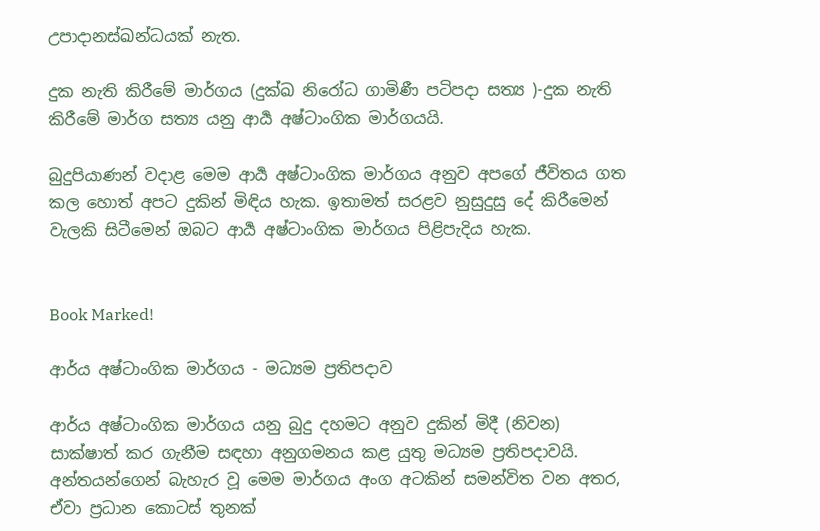උපාදානස්ඛන්ධයක් නැත.

දුක නැති කිරීමේ මාර්ගය (දුක්ඛ නිරෝධ ගාමිණී පටිපදා සත්‍ය )-දුක නැති කිරීමේ මාර්ග සත්‍ය යනු ආර්‍ය අෂ්ටාංගික මාර්ගයයි.

බුදුපියාණන් වදාළ මෙම ආර්‍ය අෂ්ටාංගික මාර්ගය අනුව අපගේ ජීවිතය ගත කල හොත් අපට දුකින් මිඳිය හැක. ඉතාමත් සරළව නුසුදුසු දේ කිරීමෙන් වැලකි සිටීමෙන් ඔබට ආර්‍ය අෂ්ටාංගික මාර්ගය පිළිපැදිය හැක.


Book Marked!

ආර්ය අෂ්ටාංගික මාර්ගය - මධ්‍යම ප්‍රතිපදාව

ආර්ය අෂ්ටාංගික මාර්ගය යනු බුදු දහමට අනුව දුකින් මිදී (නිවන) සාක්ෂාත් කර ගැනීම සඳහා අනුගමනය කළ යුතු මධ්‍යම ප්‍රතිපදාවයි.
අන්තයන්ගෙන් බැහැර වූ මෙම මාර්ගය අංග අටකින් සමන්විත වන අතර,
ඒවා ප්‍රධාන කොටස් තුනක්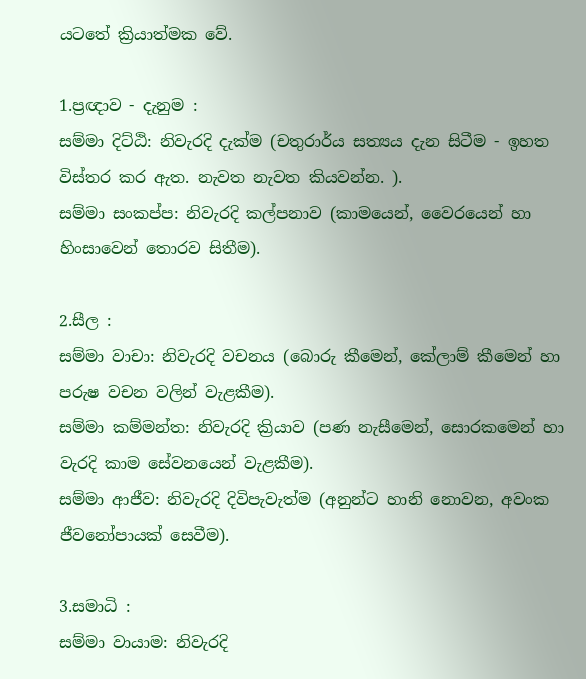යටතේ ක්‍රියාත්මක වේ.

1.ප්‍රඥාව - දැනුම :
සම්මා දිට්ඨි: නිවැරදි දැක්ම (චතුරාර්ය සත්‍යය දැන සිටීම - ඉහත විස්තර කර ඇත. නැවත නැවත කියවන්න. ).
සම්මා සංකප්ප: නිවැරදි කල්පනාව (කාමයෙන්, වෛරයෙන් හා හිංසාවෙන් තොරව සිතීම).

2.සීල :
සම්මා වාචා: නිවැරදි වචනය (බොරු කීමෙන්, කේලාම් කීමෙන් හා පරුෂ වචන වලින් වැළකීම).
සම්මා කම්මන්ත: නිවැරදි ක්‍රියාව (පණ නැසීමෙන්, සොරකමෙන් හා වැරදි කාම සේවනයෙන් වැළකීම).
සම්මා ආජීව: නිවැරදි දිවිපැවැත්ම (අනුන්ට හානි නොවන, අවංක ජීවනෝපායක් සෙවීම).

3.සමාධි :
සම්මා වායාම: නිවැරදි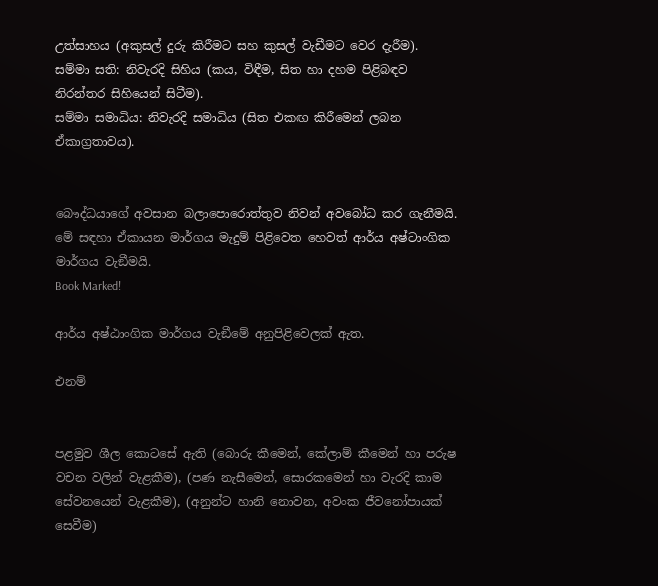උත්සාහය (අකුසල් දුරු කිරීමට සහ කුසල් වැඩීමට වෙර දැරීම).
සම්මා සති: නිවැරදි සිහිය (කය, විඳීම, සිත හා දහම පිළිබඳව නිරන්තර සිහියෙන් සිටීම).
සම්මා සමාධිය: නිවැරදි සමාධිය (සිත එකඟ කිරීමෙන් ලබන ඒකාග්‍රතාවය).


බෞද්ධයාගේ අවසාන බලාපොරොත්තුව නිවන් අවබෝධ කර ගැනීමයි. මේ සඳහා ඒකායන මාර්ගය මැදුම් පිළිවෙත හෙවත් ආර්ය අෂ්ටාංගික මාර්ගය වැඞීමයි.
Book Marked!

ආර්ය අෂ්ඨාංගික මාර්ගය වැඞීමේ අනුපිළිවෙලක් ඇත.

එනම්


පළමුව ශීල කොටසේ ඇති (බොරු කීමෙන්, කේලාම් කීමෙන් හා පරුෂ වචන වලින් වැළකීම), (පණ නැසීමෙන්, සොරකමෙන් හා වැරදි කාම සේවනයෙන් වැළකීම), (අනුන්ට හානි නොවන, අවංක ජීවනෝපායක් සෙවීම)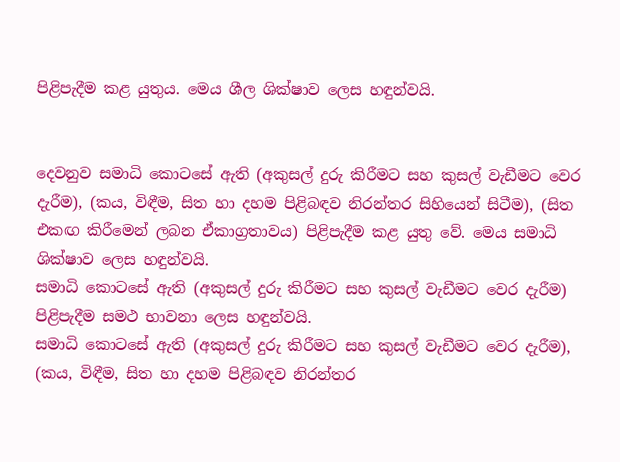පිළිපැදීම කළ යුතුය. මෙය ශීල ශික්ෂාව ලෙස හඳුන්වයි.


දෙවනුව සමාධි කොටසේ ඇති (අකුසල් දුරු කිරීමට සහ කුසල් වැඩීමට වෙර දැරීම), (කය, විඳීම, සිත හා දහම පිළිබඳව නිරන්තර සිහියෙන් සිටීම), (සිත එකඟ කිරීමෙන් ලබන ඒකාග්‍රතාවය) පිළිපැදීම කළ යුතු වේ. මෙය සමාධි ශික්ෂාව ලෙස හඳුන්වයි.
සමාධි කොටසේ ඇති (අකුසල් දුරු කිරීමට සහ කුසල් වැඩීමට වෙර දැරීම) පිළිපැදීම සමථ භාවනා ලෙස හඳුන්වයි.
සමාධි කොටසේ ඇති (අකුසල් දුරු කිරීමට සහ කුසල් වැඩීමට වෙර දැරීම), (කය, විඳීම, සිත හා දහම පිළිබඳව නිරන්තර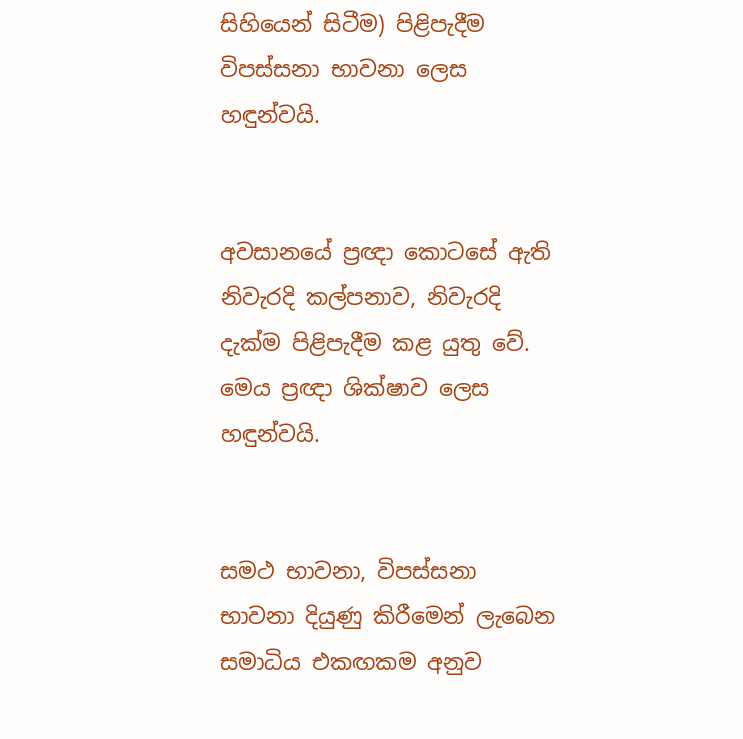සිහියෙන් සිටීම) පිළිපැදීම විපස්සනා භාවනා ලෙස හඳුන්වයි.


අවසානයේ ප්‍රඥා කොටසේ ඇති නිවැරදි කල්පනාව, නිවැරදි දැක්ම පිළිපැදීම කළ යුතු වේ. මෙය ප්‍රඥා ශික්ෂාව ලෙස හඳුන්වයි.


සමථ භාවනා, විපස්සනා භාවනා දියුණු කිරීමෙන් ලැබෙන සමාධිය එකඟකම අනුව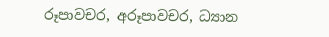රූපාවචර, අරූපාවචර, ධ්‍යාන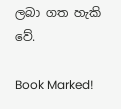ලබා ගත හැකි වේ.

Book Marked!